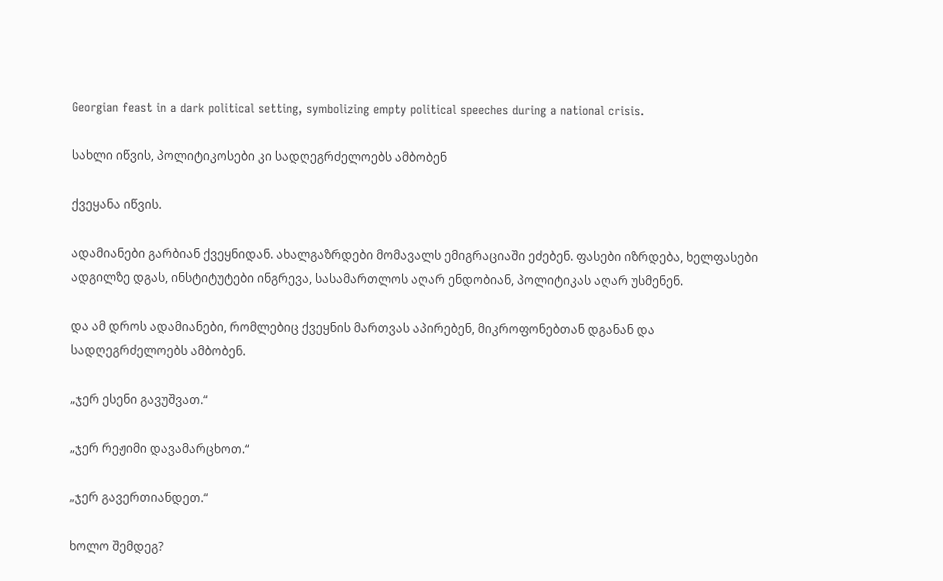Georgian feast in a dark political setting, symbolizing empty political speeches during a national crisis.

სახლი იწვის, პოლიტიკოსები კი სადღეგრძელოებს ამბობენ

ქვეყანა იწვის.

ადამიანები გარბიან ქვეყნიდან. ახალგაზრდები მომავალს ემიგრაციაში ეძებენ. ფასები იზრდება, ხელფასები ადგილზე დგას, ინსტიტუტები ინგრევა, სასამართლოს აღარ ენდობიან, პოლიტიკას აღარ უსმენენ.

და ამ დროს ადამიანები, რომლებიც ქვეყნის მართვას აპირებენ, მიკროფონებთან დგანან და სადღეგრძელოებს ამბობენ.

„ჯერ ესენი გავუშვათ.“

„ჯერ რეჟიმი დავამარცხოთ.“

„ჯერ გავერთიანდეთ.“

ხოლო შემდეგ?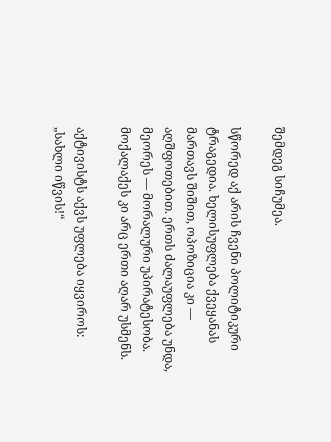შემდეგ სიჩუმეა.

სწორედ აქ არის ჩვენი პოლიტიკური ტრაგედია. ხელისუფლება ქვეყანას მართავს შიშით, ოპოზიცია კი — აღშფოთებით. ერთს ძალაუფლება უნდა, მეორეს — მორალური უპირატესობა. მოქალაქეს კი არც ერთი აღარ უსმენს.

აქტივისტს აქვს უფლება იყვიროს: „სახლი იწვის!“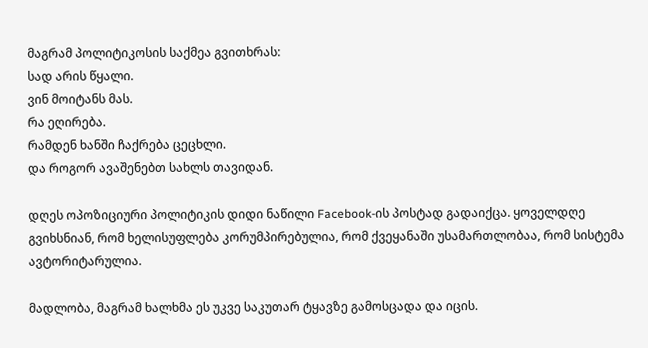მაგრამ პოლიტიკოსის საქმეა გვითხრას:
სად არის წყალი.
ვინ მოიტანს მას.
რა ეღირება.
რამდენ ხანში ჩაქრება ცეცხლი.
და როგორ ავაშენებთ სახლს თავიდან.

დღეს ოპოზიციური პოლიტიკის დიდი ნაწილი Facebook-ის პოსტად გადაიქცა. ყოველდღე გვიხსნიან, რომ ხელისუფლება კორუმპირებულია, რომ ქვეყანაში უსამართლობაა, რომ სისტემა ავტორიტარულია.

მადლობა, მაგრამ ხალხმა ეს უკვე საკუთარ ტყავზე გამოსცადა და იცის.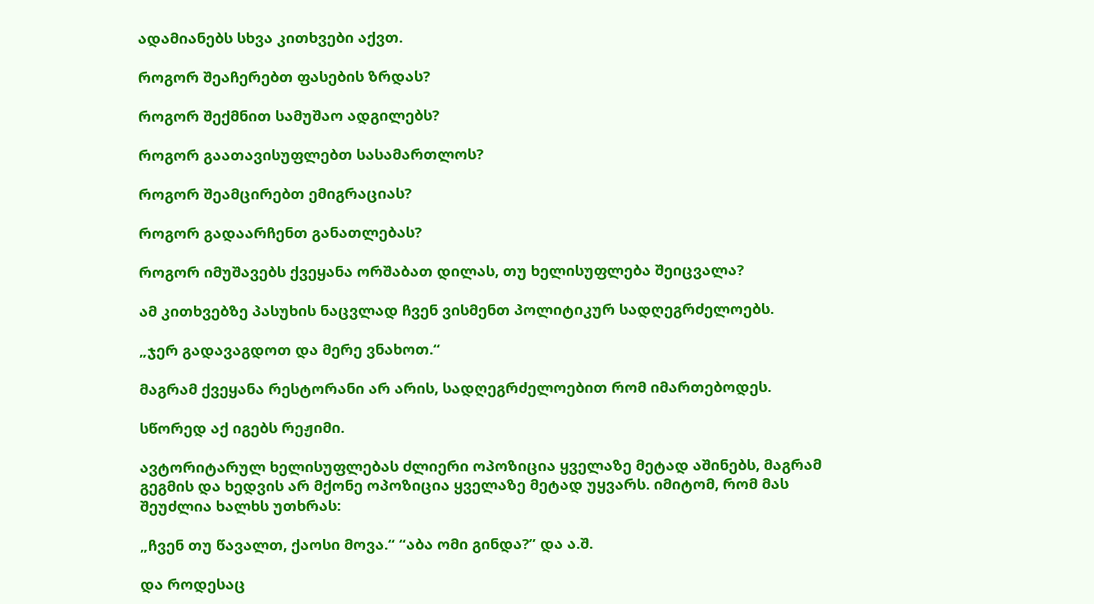ადამიანებს სხვა კითხვები აქვთ.

როგორ შეაჩერებთ ფასების ზრდას?

როგორ შექმნით სამუშაო ადგილებს?

როგორ გაათავისუფლებთ სასამართლოს?

როგორ შეამცირებთ ემიგრაციას?

როგორ გადაარჩენთ განათლებას?

როგორ იმუშავებს ქვეყანა ორშაბათ დილას, თუ ხელისუფლება შეიცვალა?

ამ კითხვებზე პასუხის ნაცვლად ჩვენ ვისმენთ პოლიტიკურ სადღეგრძელოებს.

„ჯერ გადავაგდოთ და მერე ვნახოთ.“

მაგრამ ქვეყანა რესტორანი არ არის, სადღეგრძელოებით რომ იმართებოდეს.

სწორედ აქ იგებს რეჟიმი.

ავტორიტარულ ხელისუფლებას ძლიერი ოპოზიცია ყველაზე მეტად აშინებს, მაგრამ გეგმის და ხედვის არ მქონე ოპოზიცია ყველაზე მეტად უყვარს. იმიტომ, რომ მას შეუძლია ხალხს უთხრას:

„ჩვენ თუ წავალთ, ქაოსი მოვა.“ “აბა ომი გინდა?” და ა.შ.

და როდესაც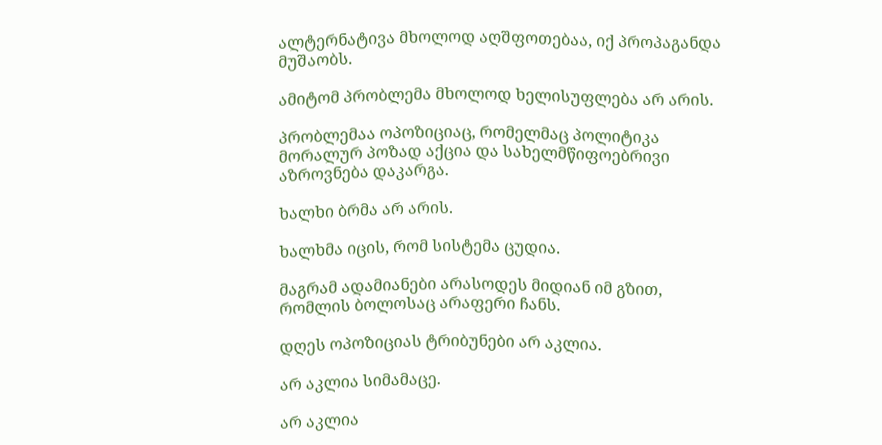ალტერნატივა მხოლოდ აღშფოთებაა, იქ პროპაგანდა მუშაობს.

ამიტომ პრობლემა მხოლოდ ხელისუფლება არ არის.

პრობლემაა ოპოზიციაც, რომელმაც პოლიტიკა მორალურ პოზად აქცია და სახელმწიფოებრივი აზროვნება დაკარგა.

ხალხი ბრმა არ არის.

ხალხმა იცის, რომ სისტემა ცუდია.

მაგრამ ადამიანები არასოდეს მიდიან იმ გზით, რომლის ბოლოსაც არაფერი ჩანს.

დღეს ოპოზიციას ტრიბუნები არ აკლია.

არ აკლია სიმამაცე.

არ აკლია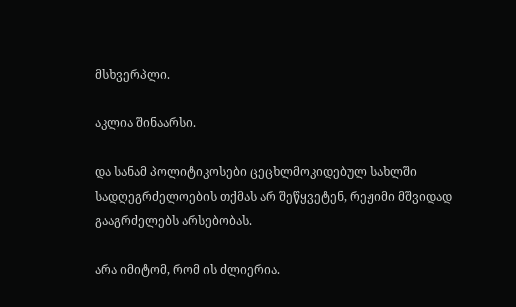მსხვერპლი.

აკლია შინაარსი.

და სანამ პოლიტიკოსები ცეცხლმოკიდებულ სახლში სადღეგრძელოების თქმას არ შეწყვეტენ, რეჟიმი მშვიდად გააგრძელებს არსებობას.

არა იმიტომ, რომ ის ძლიერია.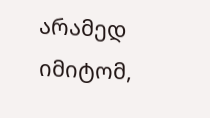არამედ იმიტომ,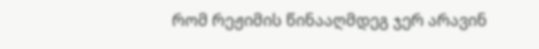რომ რეჟიმის წინააღმდეგ ჯერ არავინ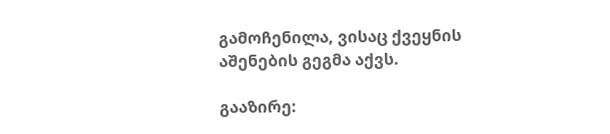გამოჩენილა, ვისაც ქვეყნის აშენების გეგმა აქვს.

გააზირე: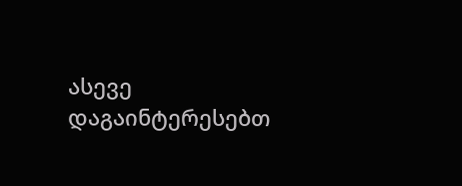ასევე დაგაინტერესებთ